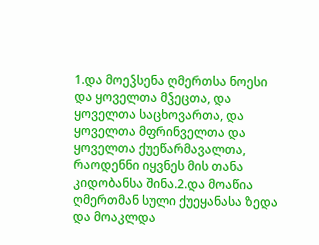1.და მოეჴსენა ღმერთსა ნოესი და ყოველთა მჴეცთა, და ყოველთა საცხოვართა, და ყოველთა მფრინველთა და ყოველთა ქუეწარმავალთა, რაოდენნი იყვნეს მის თანა კიდობანსა შინა.2.და მოაწია ღმერთმან სული ქუეყანასა ზედა და მოაკლდა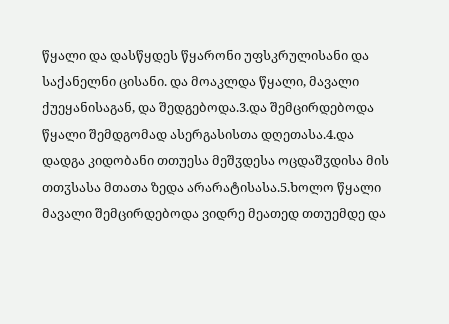წყალი და დასწყდეს წყარონი უფსკრულისანი და საქანელნი ცისანი. და მოაკლდა წყალი, მავალი ქუეყანისაგან, და შედგებოდა.3.და შემცირდებოდა წყალი შემდგომად ასერგასისთა დღეთასა.4.და დადგა კიდობანი თთუესა მეშჳდესა ოცდაშჳდისა მის თთჳსასა მთათა ზედა არარატისასა.5.ხოლო წყალი მავალი შემცირდებოდა ვიდრე მეათედ თთუემდე და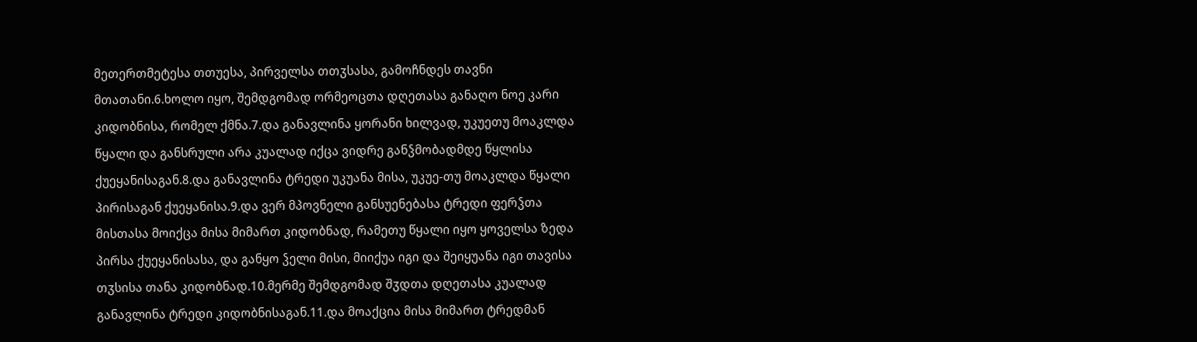მეთერთმეტესა თთუესა, პირველსა თთჳსასა, გამოჩნდეს თავნი მთათანი.6.ხოლო იყო, შემდგომად ორმეოცთა დღეთასა განაღო ნოე კარი კიდობნისა, რომელ ქმნა.7.და განავლინა ყორანი ხილვად, უკუეთუ მოაკლდა წყალი და განსრული არა კუალად იქცა ვიდრე განჴმობადმდე წყლისა ქუეყანისაგან.8.და განავლინა ტრედი უკუანა მისა, უკუე-თუ მოაკლდა წყალი პირისაგან ქუეყანისა.9.და ვერ მპოვნელი განსუენებასა ტრედი ფერჴთა მისთასა მოიქცა მისა მიმართ კიდობნად, რამეთუ წყალი იყო ყოველსა ზედა პირსა ქუეყანისასა, და განყო ჴელი მისი, მიიქუა იგი და შეიყუანა იგი თავისა თჳსისა თანა კიდობნად.10.მერმე შემდგომად შჳდთა დღეთასა კუალად განავლინა ტრედი კიდობნისაგან.11.და მოაქცია მისა მიმართ ტრედმან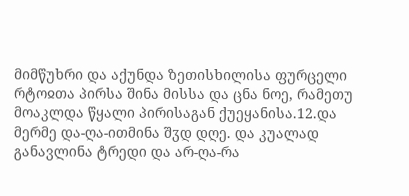მიმწუხრი და აქუნდა ზეთისხილისა ფურცელი რტოჲთა პირსა შინა მისსა და ცნა ნოე, რამეთუ მოაკლდა წყალი პირისაგან ქუეყანისა.12.და მერმე და-ღა-ითმინა შჳდ დღე. და კუალად განავლინა ტრედი და არ-ღა-რა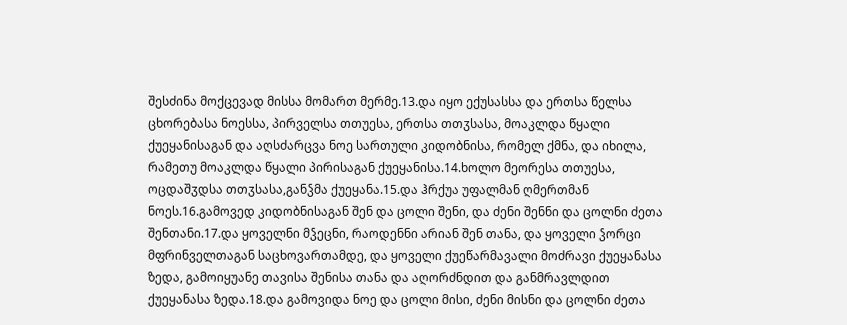შესძინა მოქცევად მისსა მომართ მერმე.13.და იყო ექუსასსა და ერთსა წელსა ცხორებასა ნოესსა, პირველსა თთუესა, ერთსა თთჳსასა, მოაკლდა წყალი ქუეყანისაგან და აღსძარცვა ნოე სართული კიდობნისა, რომელ ქმნა, და იხილა, რამეთუ მოაკლდა წყალი პირისაგან ქუეყანისა.14.ხოლო მეორესა თთუესა, ოცდაშჳდსა თთჳსასა,განჴმა ქუეყანა.15.და ჰრქუა უფალმან ღმერთმან ნოეს.16.გამოვედ კიდობნისაგან შენ და ცოლი შენი, და ძენი შენნი და ცოლნი ძეთა შენთანი.17.და ყოველნი მჴეცნი, რაოდენნი არიან შენ თანა, და ყოველი ჴორცი მფრინველთაგან საცხოვართამდე, და ყოველი ქუეწარმავალი მოძრავი ქუეყანასა ზედა, გამოიყუანე თავისა შენისა თანა და აღორძნდით და განმრავლდით ქუეყანასა ზედა.18.და გამოვიდა ნოე და ცოლი მისი, ძენი მისნი და ცოლნი ძეთა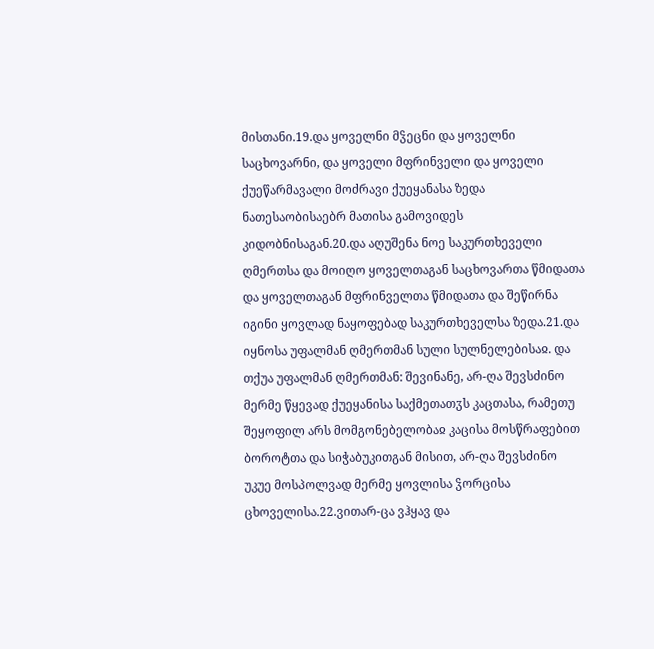მისთანი.19.და ყოველნი მჴეცნი და ყოველნი საცხოვარნი, და ყოველი მფრინველი და ყოველი ქუეწარმავალი მოძრავი ქუეყანასა ზედა ნათესაობისაებრ მათისა გამოვიდეს კიდობნისაგან.20.და აღუშენა ნოე საკურთხეველი ღმერთსა და მოიღო ყოველთაგან საცხოვართა წმიდათა და ყოველთაგან მფრინველთა წმიდათა და შეწირნა იგინი ყოვლად ნაყოფებად საკურთხეველსა ზედა.21.და იყნოსა უფალმან ღმერთმან სული სულნელებისაჲ. და თქუა უფალმან ღმერთმან: შევინანე, არ-ღა შევსძინო მერმე წყევად ქუეყანისა საქმეთათჳს კაცთასა, რამეთუ შეყოფილ არს მომგონებელობაჲ კაცისა მოსწრაფებით ბოროტთა და სიჭაბუკითგან მისით, არ-ღა შევსძინო უკუე მოსპოლვად მერმე ყოვლისა ჴორცისა ცხოველისა.22.ვითარ-ცა ვჰყავ და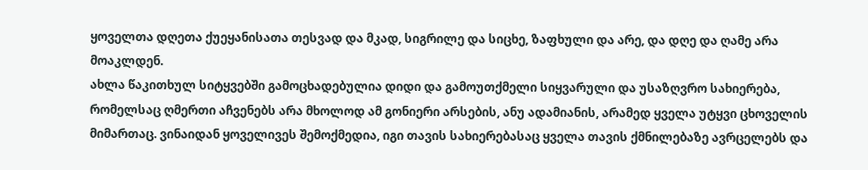ყოველთა დღეთა ქუეყანისათა თესვად და მკად, სიგრილე და სიცხე, ზაფხული და არე, და დღე და ღამე არა მოაკლდენ.
ახლა წაკითხულ სიტყვებში გამოცხადებულია დიდი და გამოუთქმელი სიყვარული და უსაზღვრო სახიერება, რომელსაც ღმერთი აჩვენებს არა მხოლოდ ამ გონიერი არსების, ანუ ადამიანის, არამედ ყველა უტყვი ცხოველის მიმართაც. ვინაიდან ყოველივეს შემოქმედია, იგი თავის სახიერებასაც ყველა თავის ქმნილებაზე ავრცელებს და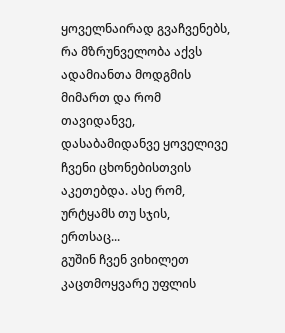ყოველნაირად გვაჩვენებს, რა მზრუნველობა აქვს ადამიანთა მოდგმის მიმართ და რომ თავიდანვე, დასაბამიდანვე ყოველივე ჩვენი ცხონებისთვის აკეთებდა. ასე რომ, ურტყამს თუ სჯის, ერთსაც...
გუშინ ჩვენ ვიხილეთ კაცთმოყვარე უფლის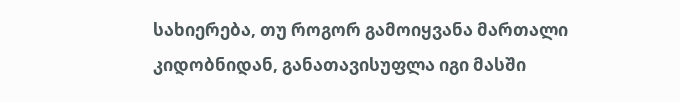სახიერება, თუ როგორ გამოიყვანა მართალი კიდობნიდან, განათავისუფლა იგი მასში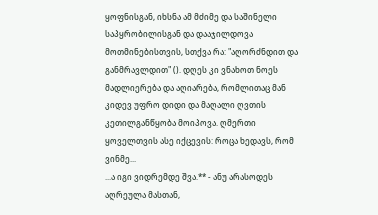ყოფნისგან, იხსნა ამ მძიმე და საშინელი საპყრობილისგან და დააჯილდოვა მოთმინებისთვის, სთქვა რა: "აღორძნდით და განმრავლდით" (). დღეს კი ვნახოთ ნოეს მადლიერება და აღიარება, რომლითაც მან კიდევ უფრო დიდი და მაღალი ღვთის კეთილგანწყობა მოიპოვა. ღმერთი ყოველთვის ასე იქცევის: როცა ხედავს, რომ ვინმე...
...ა იგი ვიდრემდე შვა.** - ანუ არასოდეს აღრეულა მასთან,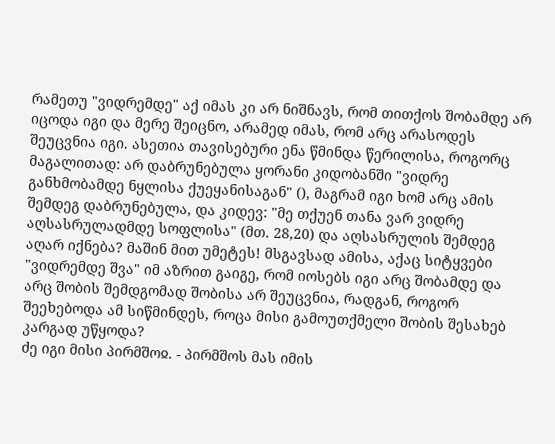რამეთუ "ვიდრემდე" აქ იმას კი არ ნიშნავს, რომ თითქოს შობამდე არ იცოდა იგი და მერე შეიცნო, არამედ იმას, რომ არც არასოდეს შეუცვნია იგი. ასეთია თავისებური ენა წმინდა წერილისა, როგორც მაგალითად: არ დაბრუნებულა ყორანი კიდობანში "ვიდრე განხმობამდე ნყლისა ქუეყანისაგან" (), მაგრამ იგი ხომ არც ამის შემდეგ დაბრუნებულა, და კიდევ: "მე თქუენ თანა ვარ ვიდრე აღსასრულადმდე სოფლისა" (მთ. 28,20) და აღსასრულის შემდეგ აღარ იქნება? მაშინ მით უმეტეს! მსგავსად ამისა, აქაც სიტყვები "ვიდრემდე შვა" იმ აზრით გაიგე, რომ იოსებს იგი არც შობამდე და არც შობის შემდგომად შობისა არ შეუცვნია, რადგან, როგორ შეეხებოდა ამ სიწმინდეს, როცა მისი გამოუთქმელი შობის შესახებ კარგად უწყოდა?
ძე იგი მისი პირმშოჲ. - პირმშოს მას იმის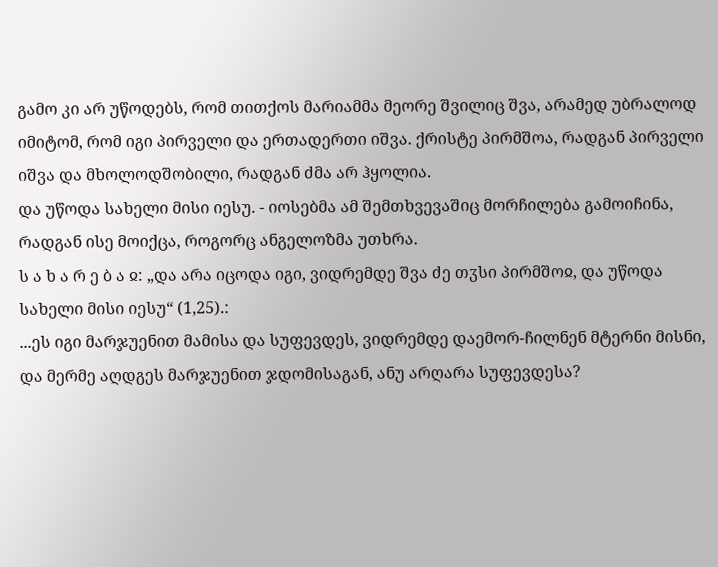გამო კი არ უწოდებს, რომ თითქოს მარიამმა მეორე შვილიც შვა, არამედ უბრალოდ იმიტომ, რომ იგი პირველი და ერთადერთი იშვა. ქრისტე პირმშოა, რადგან პირველი იშვა და მხოლოდშობილი, რადგან ძმა არ ჰყოლია.
და უწოდა სახელი მისი იესუ. - იოსებმა ამ შემთხვევაშიც მორჩილება გამოიჩინა, რადგან ისე მოიქცა, როგორც ანგელოზმა უთხრა.
ს ა ხ ა რ ე ბ ა ჲ: „და არა იცოდა იგი, ვიდრემდე შვა ძე თჳსი პირმშოჲ, და უწოდა სახელი მისი იესუ“ (1,25).:
...ეს იგი მარჯუენით მამისა და სუფევდეს, ვიდრემდე დაემორ-ჩილნენ მტერნი მისნი, და მერმე აღდგეს მარჯუენით ჯდომისაგან, ანუ არღარა სუფევდესა?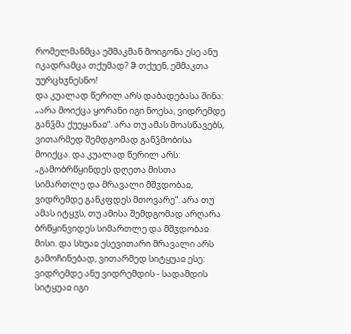რომელმანმცა ეშმაკმან მოიგონა ესე ანუ იკადრამცა თქუმად? ჵ თქუენ, ეშმაკთა უურცხჳნესნო!
და კუალად წერილ არს დაბადებასა შინა: „არა მოიქცა ყორანი იგი ნოესა, ვიდრემდე განჴმა ქუეყანაჲ“. არა თუ ამას მოასწავებს, ვითარმედ შემდგომად განჴმობისა მოიქცა. და კუალად წერილ არს: „გამობრწყინდეს დღეთა მისთა სიმართლე და მრავალი მშჳდობაჲ, ვიდრემდე განკფდეს მთოვარე“. არა თუ ამას იტყჳს, თუ ამისა შემდგომად არღარა ბრწყინვიდეს სიმართლე და მშჳდობაჲ მისი. და სხუაჲ ესევითარი მრავალი არს გამოჩინებად, ვითარმედ სიტყუაჲ ესე: ვიდრემდე ანუ ვიდრემდის - სადამდის სიტყუაჲ იგი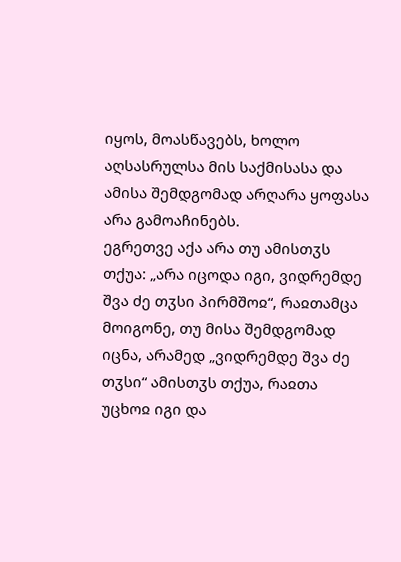იყოს, მოასწავებს, ხოლო აღსასრულსა მის საქმისასა და ამისა შემდგომად არღარა ყოფასა არა გამოაჩინებს.
ეგრეთვე აქა არა თუ ამისთჳს თქუა: „არა იცოდა იგი, ვიდრემდე შვა ძე თჳსი პირმშოჲ“, რაჲთამცა მოიგონე, თუ მისა შემდგომად იცნა, არამედ „ვიდრემდე შვა ძე თჳსი“ ამისთჳს თქუა, რაჲთა უცხოჲ იგი და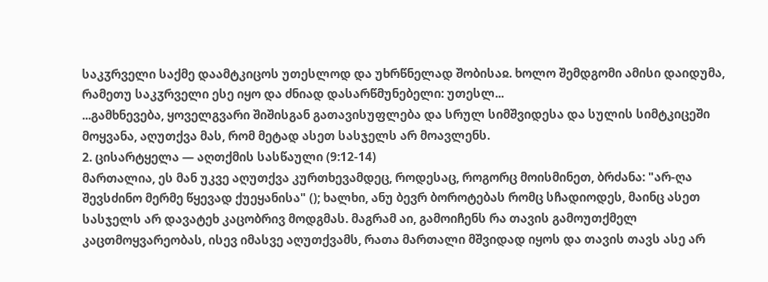საკჳრველი საქმე დაამტკიცოს უთესლოდ და უხრწნელად შობისაჲ. ხოლო შემდგომი ამისი დაიდუმა, რამეთუ საკჳრველი ესე იყო და ძნიად დასარწმუნებელი: უთესლ...
...გამხნევება, ყოველგვარი შიშისგან გათავისუფლება და სრულ სიმშვიდესა და სულის სიმტკიცეში მოყვანა, აღუთქვა მას, რომ მეტად ასეთ სასჯელს არ მოავლენს.
2. ცისარტყელა — აღთქმის სასწაული (9:12-14)
მართალია, ეს მან უკვე აღუთქვა კურთხევამდეც, როდესაც, როგორც მოისმინეთ, ბრძანა: "არ-ღა შევსძინო მერმე წყევად ქუეყანისა" (); ხალხი, ანუ ბევრ ბოროტებას რომც სჩადიოდეს, მაინც ასეთ სასჯელს არ დავატეხ კაცობრივ მოდგმას. მაგრამ აი, გამოიჩენს რა თავის გამოუთქმელ კაცთმოყვარეობას, ისევ იმასვე აღუთქვამს, რათა მართალი მშვიდად იყოს და თავის თავს ასე არ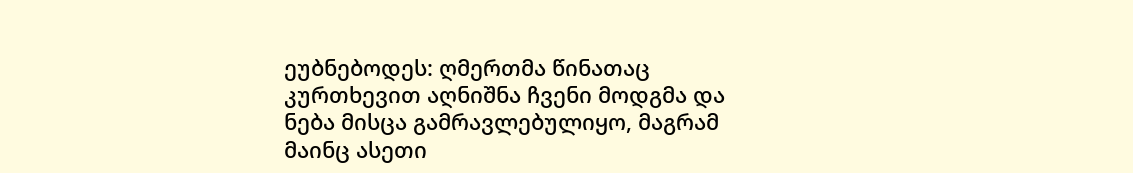ეუბნებოდეს: ღმერთმა წინათაც კურთხევით აღნიშნა ჩვენი მოდგმა და ნება მისცა გამრავლებულიყო, მაგრამ მაინც ასეთი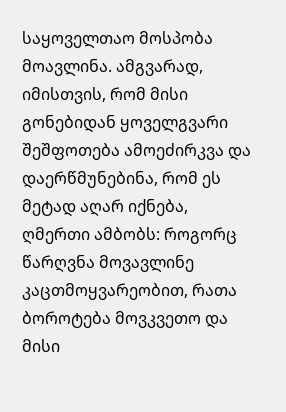საყოველთაო მოსპობა მოავლინა. ამგვარად, იმისთვის, რომ მისი გონებიდან ყოველგვარი შეშფოთება ამოეძირკვა და დაერწმუნებინა, რომ ეს მეტად აღარ იქნება, ღმერთი ამბობს: როგორც წარღვნა მოვავლინე კაცთმოყვარეობით, რათა ბოროტება მოვკვეთო და მისი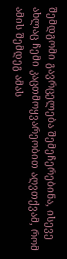შემდგომი გავრცელება შემეჩერებინა, ისევე ახლაც ჩემი კაცთმოყვარეობით აღვთქვამ, რომ ამის შემდეგ ამას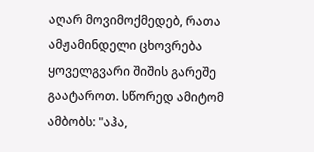აღარ მოვიმოქმედებ, რათა ამჟამინდელი ცხოვრება ყოველგვარი შიშის გარეშე გაატაროთ. სწორედ ამიტომ ამბობს: "აჰა,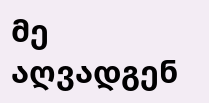მე აღვადგენ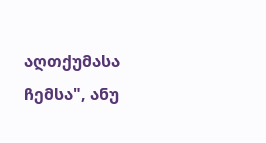აღთქუმასა ჩემსა", ანუ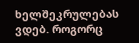ხელშეკრულებას ვდებ. როგორც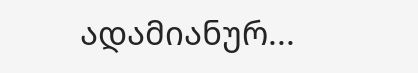ადამიანურ...